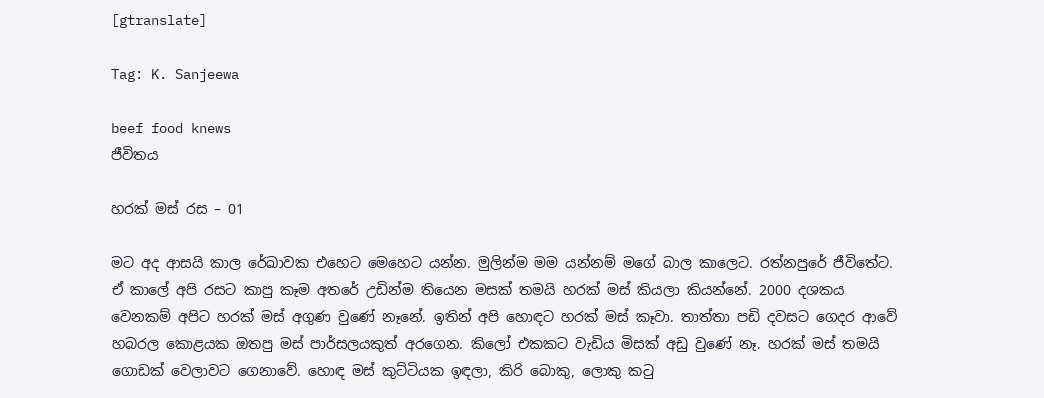[gtranslate]

Tag: K. Sanjeewa

beef food knews
ජීවිතය

හරක් මස් රස – 01

මට අද ආසයි කාල රේඛාවක එහෙට මෙහෙට යන්න. මුලින්ම මම යන්නම් මගේ බාල කාලෙට. රත්නපුරේ ජීවිතේට. ඒ කාලේ අපි රසට කාපු කෑම අතරේ උඩින්ම තියෙන මසක් තමයි හරක් මස් කියලා කියන්නේ. 2000 දශකය වෙනකම් අපිට හරක් මස් අගුණ වුණේ නෑනේ. ඉතින් අපි හොඳට හරක් මස් කෑවා. තාත්තා පඩි දවසට ගෙදර ආවේ හබරල කොළයක ඔතපු මස් පාර්සලයකුත් අරගෙන. කිලෝ එකකට වැඩිය මිසක් අඩු වුණේ නෑ. හරක් මස් තමයි ගොඩක් වෙලාවට ගෙනාවේ. හොඳ මස් කුට්ටියක ඉඳලා, කිරි බොකු, ලොකු කටු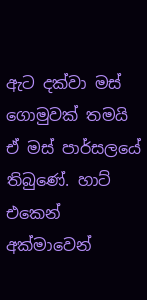ඇට දක්වා මස් ගොමුවක් තමයි ඒ මස් පාර්සලයේ තිබුණේ. හාට් එකෙන් අක්මාවෙන්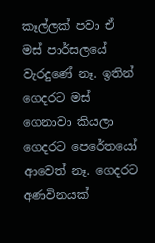කෑල්ලක් පවා ඒ මස් පාර්සලයේ වැරදුණේ නෑ. ඉතින් ගෙදරට මස් ගෙනාවා කියලා ගෙදරට පෙරේතයෝ ආවෙත් නෑ. ගෙදරට අණවිනයක්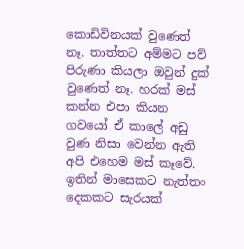කොඩිවිනයක් වුණෙත් නෑ. තාත්තට අම්මට පව් පිරුණා කියලා ඔවුන් දුක් වුණෙත් නෑ. හරක් මස් කන්න එපා කියන ගවයෝ ඒ කාලේ අඩු වුණ නිසා වෙන්න ඇති අපි එහෙම මස් කෑවේ. ඉතින් මාසෙකට නැත්තං දෙකකට සැරයක්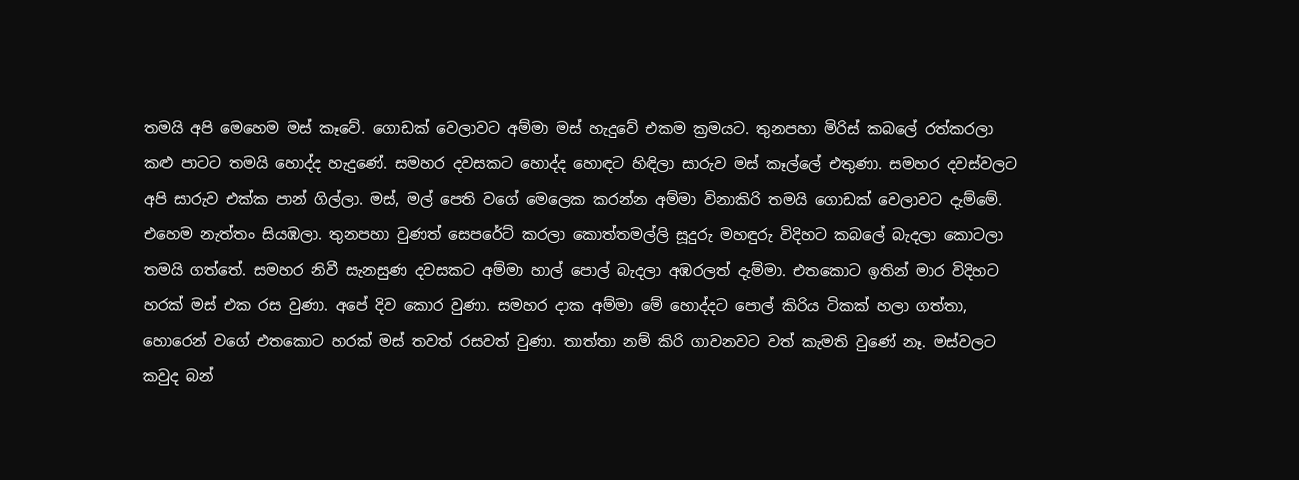තමයි අපි මෙහෙම මස් කෑවේ. ගොඩක් වෙලාවට අම්මා මස් හැදුවේ එකම ක්‍රමයට. තුනපහා මිරිස් කබලේ රත්කරලා කළු පාටට තමයි හොද්ද හැදුණේ. සමහර දවසකට හොද්ද හොඳට හිඳිලා සාරුව මස් කෑල්ලේ එතුණා. සමහර දවස්වලට අපි සාරුව එක්ක පාන් ගිල්ලා. මස්, මල් පෙති වගේ මෙලෙක කරන්න අම්මා විනාකිරි තමයි ගොඩක් වෙලාවට දැම්මේ. එහෙම නැත්තං සියඹලා. තුනපහා වුණත් සෙපරේට් කරලා කොත්තමල්ලි සූදුරු මහඳුරු විදිහට කබලේ බැදලා කොටලා තමයි ගත්තේ. සමහර නිවී සැනසුණ දවසකට අම්මා හාල් පොල් බැදලා අඹරලත් දැම්මා. එතකොට ඉතින් මාර විදිහට හරක් මස් එක රස වුණා. අපේ දිව කොර වුණා. සමහර දාක අම්මා මේ හොද්දට පොල් කිරිය ටිකක් හලා ගත්තා, හොරෙන් වගේ එතකොට හරක් මස් තවත් රසවත් වුණා. තාත්තා නම් කිරි ගාවනවට වත් කැමති වුණේ නෑ. මස්වලට කවුද බන්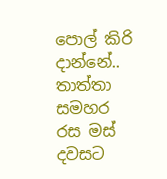පොල් කිරි දාන්නේ.. තාත්තා සමහර රස මස් දවසට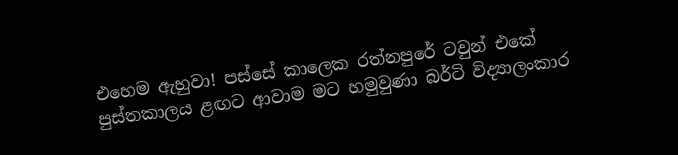එහෙම ඇහුවා! පස්සේ කාලෙක රත්නපුරේ ටවුන් එකේ පුස්තකාලය ළඟට ආවාම මට හමුවුණා බර්ටි විද්‍යාලංකාර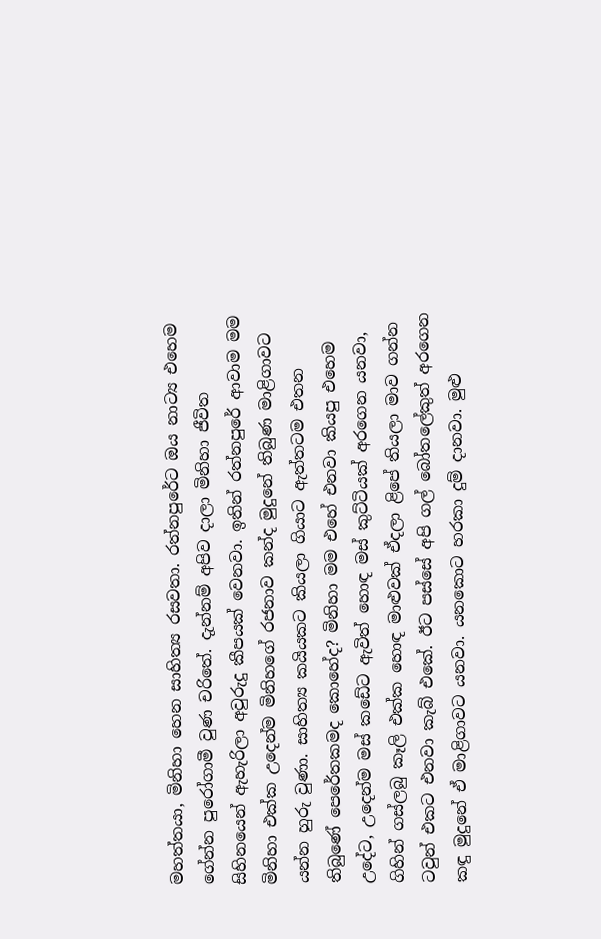මහත්තයා, මිනිහා හෙන සාහිත්‍ය රසවතා. රත්නපුරේට ඔය නාට්‍ය එහෙම ගේන්න පුරෝගාමී වුණ චරිතේ. දැන්නම් අපිව දාලා මිනිහා ජීවිත සිහිනයෙන් ඇහැරිලා අවුරුදු කීපයක් වෙනවා. ඉතින් රත්නපුරේ ආවාම මම මිනිහා එක්ක උදෙන්ම මිනිහගේ රජනාව කන්ද මුදුනේ තිබුණ මාළිගාවට යන්න හුරු වුණා. සාහිත්‍ය කයියකට කියලා ගියාට ඇත්තටම එතන තිබුණේ පෙරේතකමද කොහේද? මිනිහා මම එහේ එනවා කියපු එහෙම උදේට, උදෙන්ම මස් කඩේට ඇවිත් හොඳ මස් කුට්ටියක් අරගෙන යනවා, ගිහින් ගස්ලබු කෑලි එක්ක හොඳ මාළුවක් ඒදලා ළිපේ තියලා මාව ගන්න ටවුන් එකට එනවා කැබ් එකේ. ඊට පස්සේ අපි ගල් බෝතලේකුත් අරගෙන කඳු මුදුනේ ඒ මාළිගාවට යනවා. යනකොට හරකා දුම් දානවා. මුළු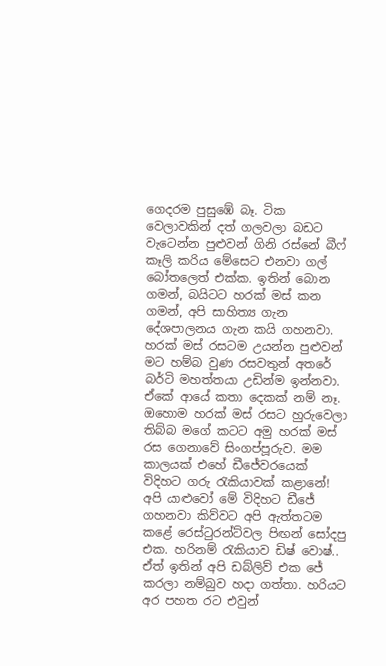ගෙදරම පුසුඹේ බෑ. ටික වෙලාවකින් දත් ගලවලා බඩට වැටෙන්න පුළුවන් ගිනි රස්නේ බීෆ් කෑලි කරිය මේසෙට එනවා ගල් බෝතලෙත් එක්ක. ඉතින් බොන ගමන්, බයිටට හරක් මස් කන ගමන්, අපි සාහිත්‍ය ගැන දේශපාලනය ගැන කයි ගහනවා. හරක් මස් රසටම උයන්න පුළුවන් මට හම්බ වුණ රසවතුන් අතරේ බර්ටි මහත්තයා උඩින්ම ඉන්නවා. ඒකේ ආයේ කතා දෙකක් නම් නෑ. ඔහොම හරක් මස් රසට හුරුවෙලා තිබ්බ මගේ කටට අමු හරක් මස් රස ගෙනාවේ සිංගප්පූරුව. මම කාලයක් එහේ ඩීජේවරයෙක් විදිහට ගරු රැකියාවක් කළානේ! අපි යාළුවෝ මේ විදිහට ඩීජේ ගහනවා කිව්වට අපි ඇත්තටම කළේ රෙස්ටුරන්ට්වල පිඟන් සෝදපු එක. හරිනම් රැකියාව ඩිෂ් වොෂ්.. ඒත් ඉතින් අපි ඩබ්ලිව් එක ජේ කරලා නම්බුව හදා ගත්තා. හරියට අර පහත රට එවුන්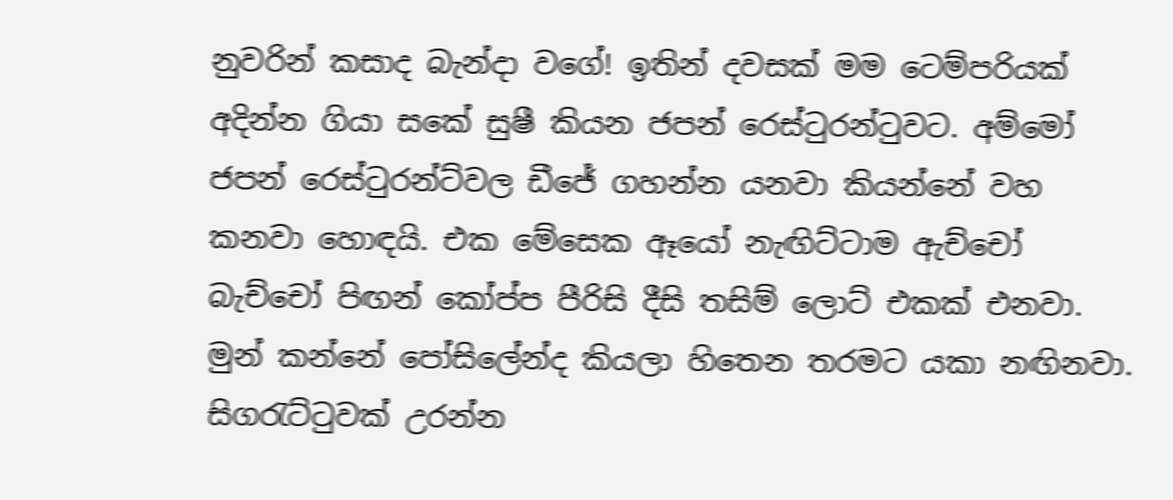නුවරින් කසාද බැන්දා වගේ! ඉතින් දවසක් මම ටෙම්පරියක් අදින්න ගියා සකේ සුෂී කියන ජපන් රෙස්ටුරන්ටුවට. අම්මෝ ජපන් රෙස්ටුරන්ට්වල ඩීජේ ගහන්න යනවා කියන්නේ වහ කනවා හොඳයි. එක මේසෙක ඈයෝ නැඟිට්ටාම ඇච්චෝ බැච්චෝ පිඟන් කෝප්ප පීරිසි දීසි තසිම් ලොට් එකක් එනවා. මුන් කන්නේ පෝසිලේන්ද කියලා හිතෙන තරමට යකා නඟිනවා. සිගරැට්ටුවක් උරන්න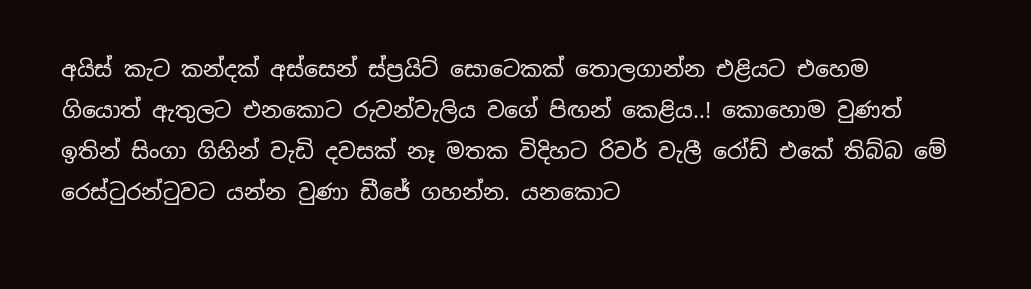අයිස් කැට කන්දක් අස්සෙන් ස්ප්‍රයිට් සොටෙකක් තොලගාන්න එළියට එහෙම ගියොත් ඇතුලට එනකොට රුවන්වැලිය වගේ පිඟන් කෙළිය..! කොහොම වුණත් ඉතින් සිංගා ගිහින් වැඩි දවසක් නෑ මතක විදිහට රිවර් වැලී රෝඩ් එකේ තිබ්බ මේ රෙස්ටුරන්ටුවට යන්න වුණා ඩීජේ ගහන්න. යනකොට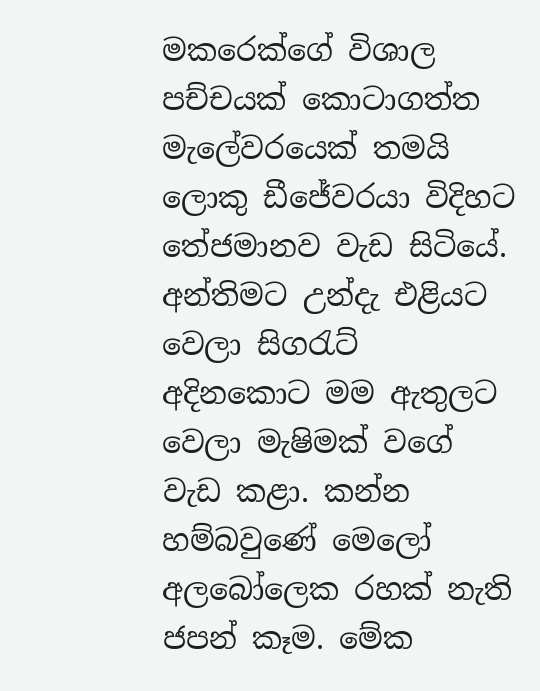මකරෙක්ගේ විශාල පච්චයක් කොටාගත්ත මැලේවරයෙක් තමයි ලොකු ඩීජේවරයා විදිහට තේජමානව වැඩ සිටියේ. අන්තිමට උන්දැ එළියට වෙලා සිගරැට් අදිනකොට මම ඇතුලට වෙලා මැෂිමක් වගේ වැඩ කළා. කන්න හම්බවුණේ මෙලෝ අලබෝලෙක රහක් නැති ජපන් කෑම. මේක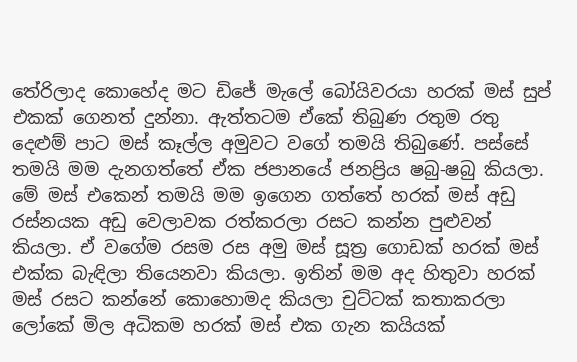තේරිලාද කොහේද මට ඩිජේ මැලේ බෝයිවරයා හරක් මස් සුප් එකක් ගෙනත් දුන්නා. ඇත්තටම ඒකේ තිබුණ රතුම රතු දෙළුම් පාට මස් කෑල්ල අමුවට වගේ තමයි තිබුණේ. පස්සේ තමයි මම දැනගත්තේ ඒක ජපානයේ ජනප්‍රිය ෂබු-ෂබු කියලා. මේ මස් එකෙන් තමයි මම ඉගෙන ගත්තේ හරක් මස් අඩු රස්නයක අඩු වෙලාවක රත්කරලා රසට කන්න පුළුවන් කියලා. ඒ වගේම රසම රස අමු මස් සූත්‍ර ගොඩක් හරක් මස් එක්ක බැඳිලා තියෙනවා කියලා. ඉතින් මම අද හිතුවා හරක් මස් රසට කන්නේ කොහොමද කියලා චුට්ටක් කතාකරලා ලෝකේ මිල අධිකම හරක් මස් එක ගැන කයියක්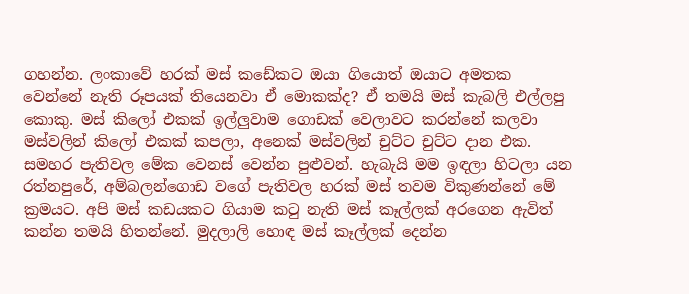ගහන්න. ලංකාවේ හරක් මස් කඩේකට ඔයා ගියොත් ඔයාට අමතක වෙන්නේ නැති රූපයක් තියෙනවා ඒ මොකක්ද? ඒ තමයි මස් කැබලි එල්ලපු කොකු. මස් කිලෝ එකක් ඉල්ලුවාම ගොඩක් වෙලාවට කරන්නේ කලවා මස්වලින් කිලෝ එකක් කපලා, අනෙක් මස්වලින් චුට්ට චුට්ට දාන එක. සමහර පැතිවල මේක වෙනස් වෙන්න පුළුවන්. හැබැයි මම ඉඳලා හිටලා යන රත්නපුරේ, අම්බලන්ගොඩ වගේ පැතිවල හරක් මස් තවම විකුණන්නේ මේ ක්‍රමයට. අපි මස් කඩයකට ගියාම කටු නැති මස් කෑල්ලක් අරගෙන ඇවිත් කන්න තමයි හිතන්නේ. මුදලාලි හොඳ මස් කෑල්ලක් දෙන්න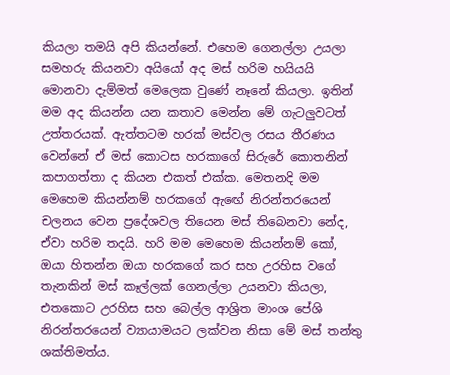කියලා තමයි අපි කියන්නේ. එහෙම ගෙනල්ලා උයලා සමහරු කියනවා අයියෝ අද මස් හරිම හයියයි මොනවා දැම්මත් මෙලෙක වුණේ නෑනේ කියලා. ඉතින් මම අද කියන්න යන කතාව මෙන්න මේ ගැටලුවටත් උත්තරයක්. ඇත්තටම හරක් මස්වල රසය තීරණය වෙන්නේ ඒ මස් කොටස හරකාගේ සිරුරේ කොතනින් කපාගත්තා ද කියන එකත් එක්ක. මෙතනදි මම මෙහෙම කියන්නම් හරකගේ ඇඟේ නිරන්තරයෙන් චලනය වෙන ප්‍රදේශවල තියෙන මස් තිබෙනවා නේද, ඒවා හරිම තදයි. හරි මම මෙහෙම කියන්නම් කෝ, ඔයා හිතන්න ඔයා හරකගේ කර සහ උරහිස වගේ තැනකින් මස් කෑල්ලක් ගෙනල්ලා උයනවා කියලා, එතකොට උරහිස සහ බෙල්ල ආශ්‍රිත මාංශ පේශි නිරන්තරයෙන් ව්‍යායාමයට ලක්වන නිසා මේ මස් තන්තු ශක්තිමත්ය.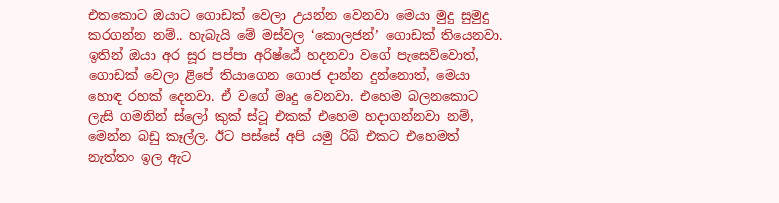එතකොට ඔයාට ගොඩක් වෙලා උයන්න වෙනවා මෙයා මුදු සුමුදු කරගන්න නම්.. හැබැයි මේ මස්වල ‘කොලජන්’ ගොඩක් තියෙනවා. ඉතින් ඔයා අර සූර පප්පා අරිෂ්ඨේ හදනවා වගේ පැසෙව්වොත්, ගොඩක් වෙලා ළිපේ තියාගෙන ගොජ දාන්න දුන්නොත්, මෙයා හොඳ රහක් දෙනවා. ඒ වගේ මෘදු වෙනවා. එහෙම බලනකොට ලැසි ගමනින් ස්ලෝ කුක් ස්ටූ එකක් එහෙම හදාගන්නවා නම්, මෙන්න බඩු කෑල්ල. ඊට පස්සේ අපි යමු රිබ් එකට එහෙමත් නැත්තං ඉල ඇට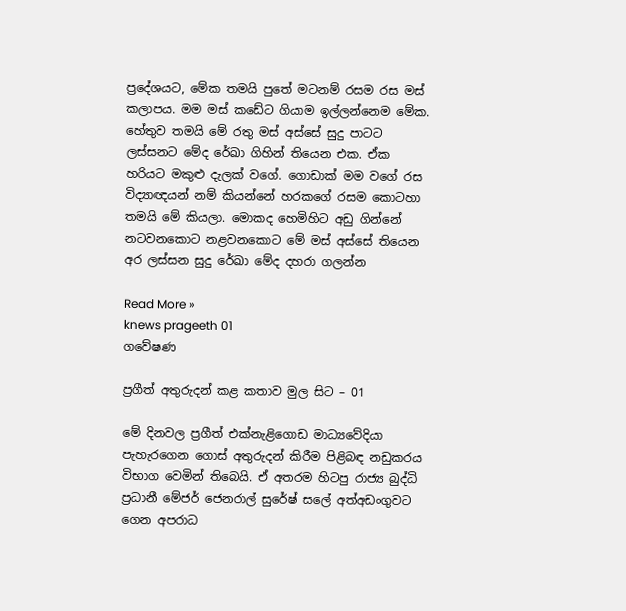ප්‍රදේශයට, මේක තමයි පුතේ මටනම් රසම රස මස් කලාපය. මම මස් කඩේට ගියාම ඉල්ලන්නෙම මේක. හේතුව තමයි මේ රතු මස් අස්සේ සුදු පාටට ලස්සනට මේද රේඛා ගිහින් තියෙන එක. ඒක හරියට මකුළු දැලක් වගේ. ගොඩාක් මම වගේ රස විද්‍යාඥයන් නම් කියන්නේ හරකගේ රසම කොටහා තමයි මේ කියලා. මොකද හෙමිහිට අඩු ගින්නේ නටවනකොට නළවනකොට මේ මස් අස්සේ තියෙන අර ලස්සන සුදු රේඛා මේද දහරා ගලන්න

Read More »
knews prageeth 01
ගවේෂණ

ප්‍රගීත් අතුරුදන් කළ කතාව මුල සිට – 01

මේ දිනවල ප්‍රගීත් එක්නැළිගොඩ මාධ්‍යවේදියා පැහැරගෙන ගොස් අතුරුදන් කිරීම පිළිබඳ නඩුකරය විභාග වෙමින් තිබෙයි. ඒ අතරම හිටපු රාජ්‍ය බුද්ධි ප්‍රධානී මේජර් ජෙනරාල් සුරේෂ් සලේ අත්අඩංගුවට ගෙන අපරාධ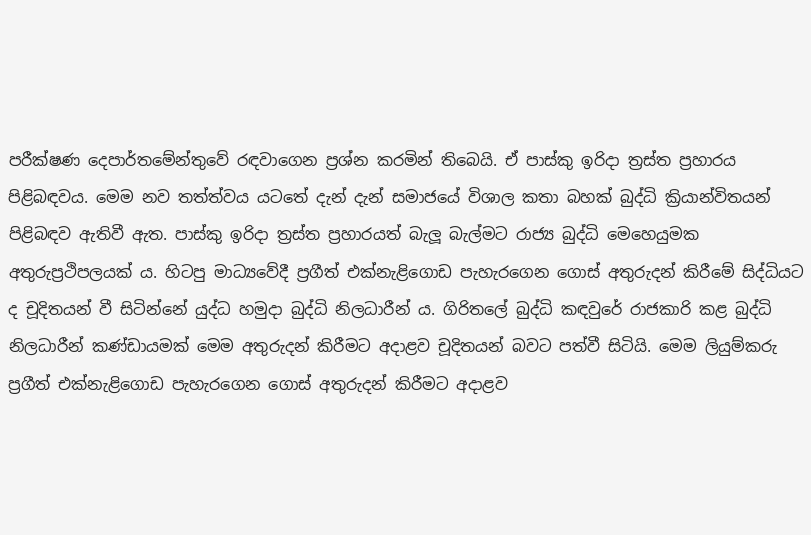පරීක්ෂණ දෙපාර්තමේන්තුවේ රඳවාගෙන ප්‍රශ්න කරමින් තිබෙයි. ඒ පාස්කු ඉරිදා ත්‍රස්ත ප්‍රහාරය පිළිබඳවය. මෙම නව තත්ත්වය යටතේ දැන් දැන් සමාජයේ විශාල කතා බහක් බුද්ධි ක්‍රියාන්විතයන් පිළිබඳව ඇතිවී ඇත. පාස්කු ඉරිදා ත්‍රස්ත ප්‍රහාරයත් බැලූ බැල්මට රාජ්‍ය බුද්ධි මෙහෙයුමක අතුරුප්‍රථිපලයක් ය. හිටපු මාධ්‍යවේදී ප්‍රගීත් එක්නැළිගොඩ පැහැරගෙන ගොස් අතුරුදන් කිරීමේ සිද්ධියට ද චූදිතයන් වී සිටින්නේ යුද්ධ හමුදා බුද්ධි නිලධාරීන් ය. ගිරිතලේ බුද්ධි කඳවුරේ රාජකාරි කළ බුද්ධි නිලධාරීන් කණ්ඩායමක් මෙම අතුරුදන් කිරීමට අදාළව චූදිතයන් බවට පත්වී සිටියි. මෙම ලියුම්කරු ප්‍රගීත් එක්නැළිගොඩ පැහැරගෙන ගොස් අතුරුදන් කිරීමට අදාළව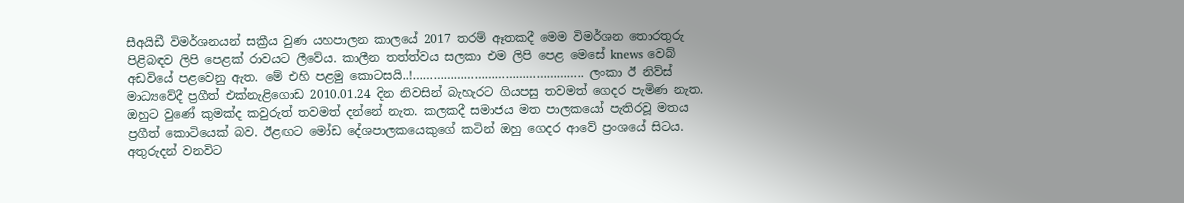සීඅයිඩී විමර්ශනයන් සක්‍රීය වුණ යහපාලන කාලයේ 2017 තරම් ඈතකදී මෙම විමර්ශන තොරතුරු පිළිබඳව ලිපි පෙළක් රාවයට ලීවේය. කාලීන තත්ත්වය සලකා එම ලිපි පෙළ මෙසේ knews වෙබ් අඩවියේ පළවෙනු ඇත. මේ එහි පළමු කොටසයි..!………………………………………….. ලංකා ඊ නිව්ස් මාධ්‍යවේදී ප්‍රගීත් එක්නැළිගොඩ 2010.01.24 දින නිවසින් බැහැරට ගියපසු තවමත් ගෙදර පැමිණ නැත. ඔහුට වුණේ කුමක්ද කවුරුත් තවමත් දන්නේ නැත. කලකදී සමාජය මත පාලකයෝ පැතිරවූ මතය ප්‍රගීත් කොටියෙක් බව. ඊළඟට මෝඩ දේශපාලකයෙකුගේ කටින් ඔහු ගෙදර ආවේ ප්‍රංශයේ සිටය. අතුරුදන් වනවිට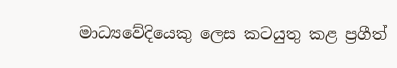මාධ්‍යවේදියෙකු ලෙස කටයුතු කළ ප්‍රගීත්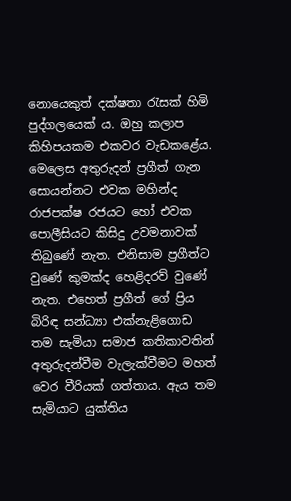නොයෙකුත් දක්ෂතා රැසක් හිමි පුද්ගලයෙක් ය. ඔහු කලාප කිහිපයකම එකවර වැඩකළේය. මෙලෙස අතුරුදන් ප්‍රගීත් ගැන සොයන්නට එවක මහින්ද රාජපක්ෂ රජයට හෝ එවක පොලීසියට කිසිදු උවමනාවක් තිබුණේ නැත. එනිසාම ප්‍රගීත්ට වුණේ කුමක්ද හෙළිදරව් වුණේ නැත. එහෙත් ප්‍රගීත් ගේ ප්‍රිය බිරිඳ සන්ධ්‍යා එක්නැළිගොඩ තම සැමියා සමාජ කතිකාවතින් අතුරුදන්වීම වැලැක්වීමට මහත් වෙර වීරියක් ගත්තාය. ඇය තම සැමියාට යුක්තිය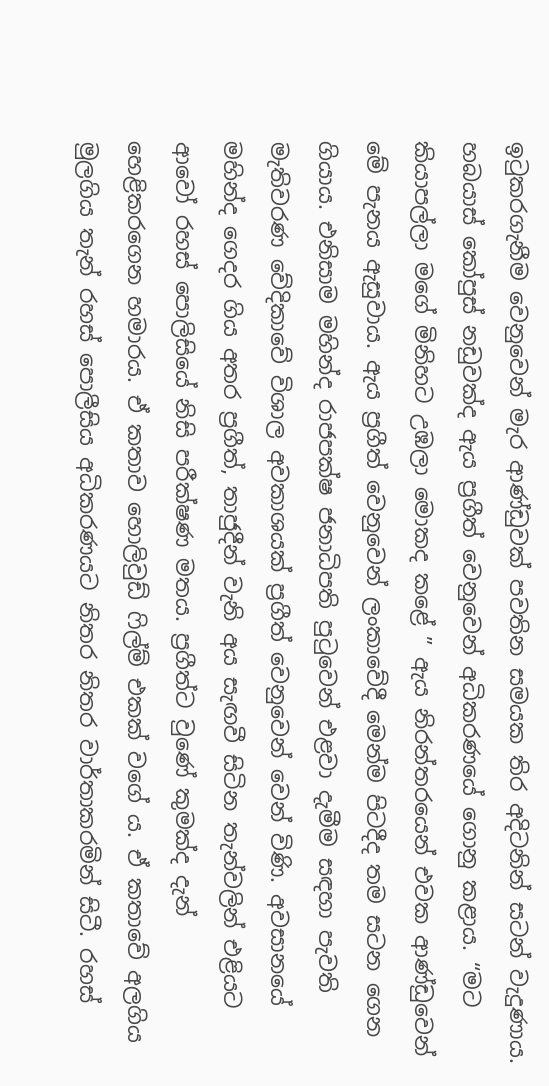ඉටුකරගැනීම වෙනුවෙන් මැර ආණ්ඩුවක් පවතින සමයක තිර අදිටනින් සටන් වැදුණාය. හබයාස් කෝපුස් නඩුවක්ද ඇය ප්‍රගීත් වෙනුවෙන් අධිකරණයේ ගොනු කළාය. “මට කියාපල්ලා මගේ මිනිහට උඹලා මොකද කළේ ” ඇය නිරන්තරයෙන් එවක ආණ්ඩුවෙන් මේ පැනය ඇසුවාය. ඇය ප්‍රගීත් වෙනුවෙන් ලංකාවේදී මෙන්ම පිටදීද තම සටන ගෙන ගියාය. එනිසාම මහින්ද රාජපක්ෂ ජනාධිපති පුටුවෙන් එළවා දැමීම සඳහා පැවති මැතිවරණ වේදිකාවේ විශාල අවකාශයක් ප්‍රගීත් වෙනුවෙන් වෙන් විණි. අවසානයේ මහින්ද ගෙදර ගිය අතර ප්‍රගීත්, තාජුදීන් වැනි අය සැඟවී සිටින තැන්වලින් එළියට ආවෝ රහස් පොලිසියේ නිසි පරීක්ෂණ මතය. ප්‍රගීත්ට වුණේ කුමක්ද දැන් හෙළිකරගෙන හමාරය. ඒ කතාව හොලිවුඩ් ෆිල්ම් එකක් වගේ ය. ඒ කතාවේ අලගිය මුලගිය තැන් රහස් පොලීසිය අධිකරණයට නිතර නිතර වාර්තාකරමින් සිටී. රහස්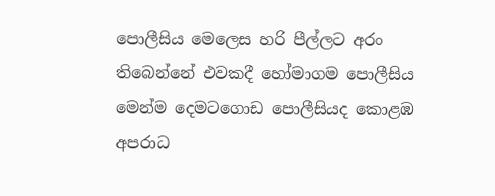පොලීසිය මෙලෙස හරි පීල්ලට අරං තිබෙන්නේ එවකදී හෝමාගම පොලීසිය මෙන්ම දෙමටගොඩ පොලීසියද කොළඹ අපරාධ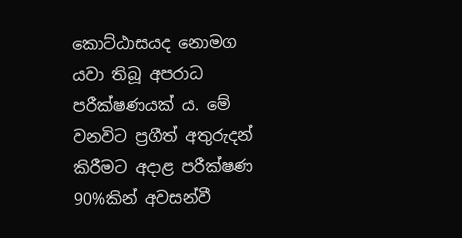කොට්ඨාසයද නොමග යවා තිබූ අපරාධ පරීක්ෂණයක් ය. මේ වනවිට ප්‍රගීත් අතුරුදන් කිරීමට අදාළ පරීක්ෂණ 90%කින් අවසන්වී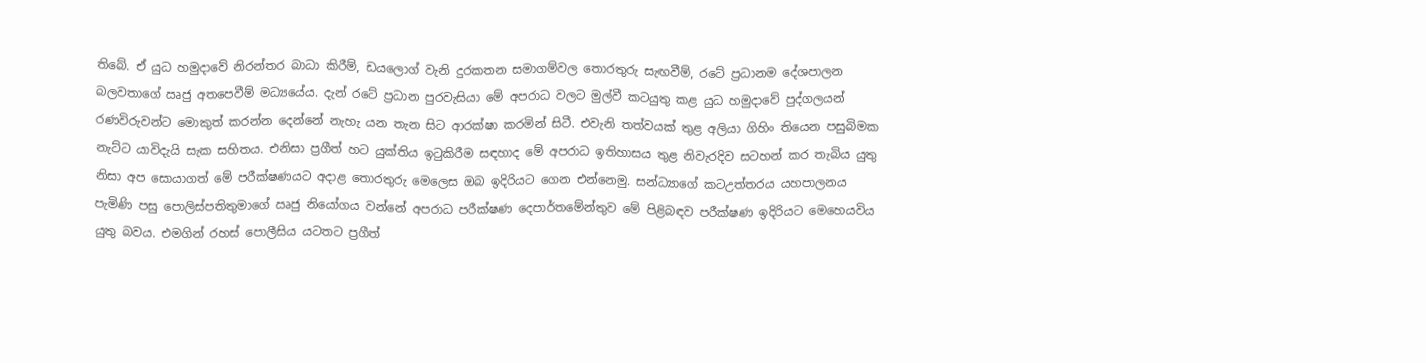තිබේ. ඒ යුධ හමුදාවේ නිරන්තර බාධා කිරීම්, ඩයලොග් වැනි දුරකතන සමාගම්වල තොරතුරු සැඟවීම්, රටේ ප්‍රධානම දේශපාලන බලවතාගේ ඍජු අතපෙවීම් මධ්‍යයේය. දැන් රටේ ප්‍රධාන පුරවැසියා මේ අපරාධ වලට මුල්වී කටයුතු කළ යුධ හමුදාවේ පුද්ගලයන් රණවිරුවන්ට මොකුත් කරන්න දෙන්නේ නැහැ යන තැන සිට ආරක්ෂා කරමින් සිටී. එවැනි තත්වයක් තුළ අලියා ගිහිං තියෙන පසුබිමක නැට්ට යාවිදැයි සැක සහිතය. එනිසා ප්‍රගීත් හට යුක්තිය ඉටුකිරීම සඳහාද මේ අපරාධ ඉතිහාසය තුළ නිවැරදිව සටහන් කර තැබිය යුතු නිසා අප සොයාගත් මේ පරීක්ෂණයට අදාළ තොරතුරු මෙලෙස ඔබ ඉදිරියට ගෙන එන්නෙමු. සන්ධ්‍යාගේ කටඋත්තරය යහපාලනය පැමිණි පසු පොලිස්පතිතුමාගේ ඍජු නියෝගය වන්නේ අපරාධ පරීක්ෂණ දෙපාර්තමේන්තුව මේ පිළිබඳව පරීක්ෂණ ඉදිරියට මෙහෙයවිය යුතු බවය. එමගින් රහස් පොලීසිය යටතට ප්‍රගීත්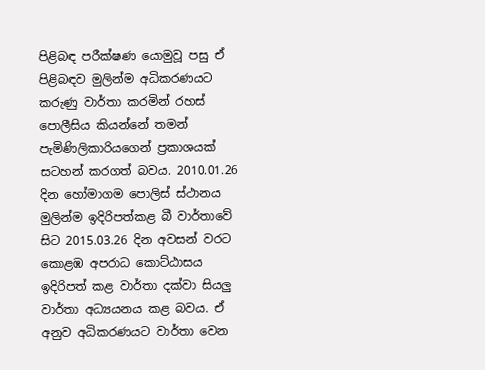පිළිබඳ පරීක්ෂණ යොමුවූ පසු ඒ පිළිබඳව මුලින්ම අධිකරණයට කරුණු වාර්තා කරමින් රහස් පොලීසිය කියන්නේ තමන් පැමිණිලිකාරියගෙන් ප්‍රකාශයක් සටහන් කරගත් බවය. 2010.01.26 දින හෝමාගම පොලිස් ස්ථානය මුලින්ම ඉදිරිපත්කළ බී වාර්තාවේ සිට 2015.03.26 දින අවසන් වරට කොළඹ අපරාධ කොට්ඨාසය ඉදිරිපත් කළ වාර්තා දක්වා සියලු වාර්තා අධ්‍යයනය කළ බවය. ඒ අනුව අධිකරණයට වාර්තා වෙන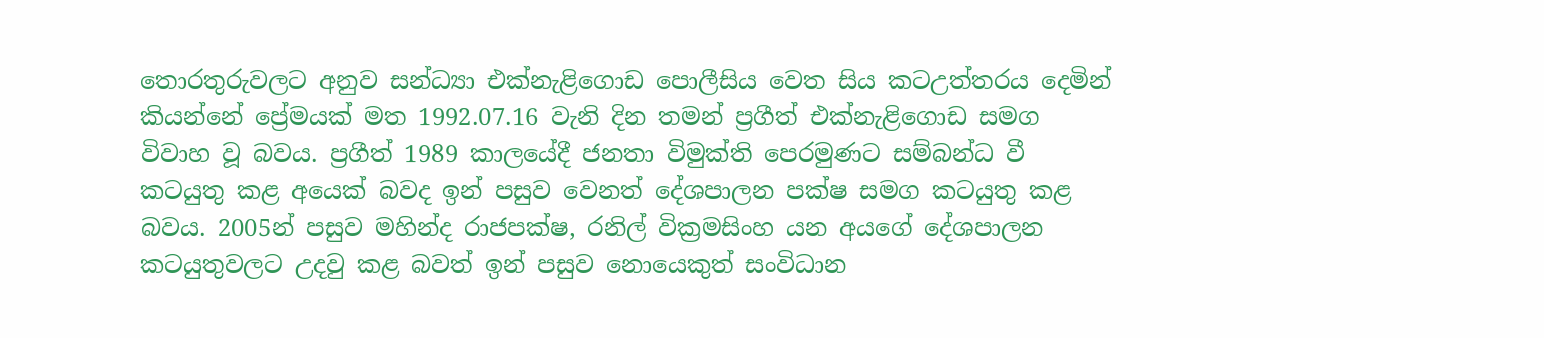තොරතුරුවලට අනුව සන්ධ්‍යා එක්නැළිගොඩ පොලීසිය වෙත සිය කටඋත්තරය දෙමින් කියන්නේ ප්‍රේමයක් මත 1992.07.16 වැනි දින තමන් ප්‍රගීත් එක්නැළිගොඩ සමග විවාහ වූ බවය. ප්‍රගීත් 1989 කාලයේදී ජනතා විමුක්ති පෙරමුණට සම්බන්ධ වී කටයුතු කළ අයෙක් බවද ඉන් පසුව වෙනත් දේශපාලන පක්ෂ සමග කටයුතු කළ බවය. 2005න් පසුව මහින්ද රාජපක්ෂ, රනිල් වික්‍රමසිංහ යන අයගේ දේශපාලන කටයුතුවලට උදවු කළ බවත් ඉන් පසුව නොයෙකුත් සංවිධාන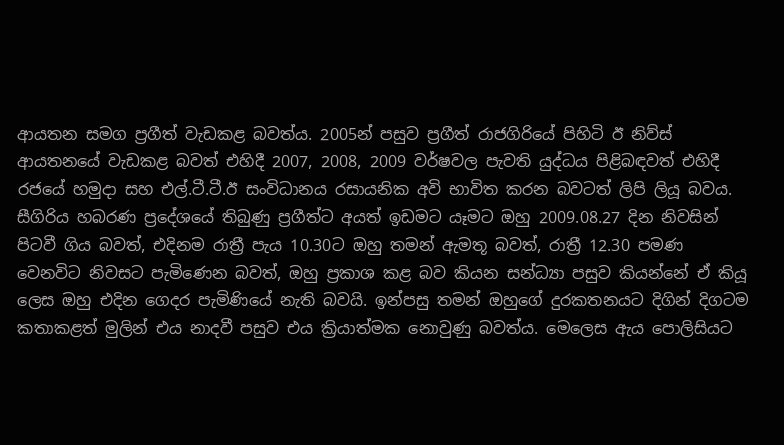ආයතන සමග ප්‍රගීත් වැඩකළ බවත්ය. 2005න් පසුව ප්‍රගීත් රාජගිරියේ පිහිටි ඊ නිව්ස් ආයතනයේ වැඩකළ බවත් එහිදී 2007, 2008, 2009 වර්ෂවල පැවති යුද්ධය පිළිබඳවත් එහිදී රජයේ හමුදා සහ එල්.ටී.ටී.ඊ සංවිධානය රසායනික අවි භාවිත කරන බවටත් ලිපි ලියූ බවය. සීගිරිය හබරණ ප්‍රදේශයේ තිබුණු ප්‍රගීත්ට අයත් ඉඩමට යෑමට ඔහු 2009.08.27 දින නිවසින් පිටවී ගිය බවත්, එදිනම රාත්‍රී පැය 10.30ට ඔහු තමන් ඇමතූ බවත්, රාත්‍රී 12.30 පමණ වෙනවිට නිවසට පැමිණෙන බවත්, ඔහු ප්‍රකාශ කළ බව කියන සන්ධ්‍යා පසුව කියන්නේ ඒ කියූ ලෙස ඔහු එදින ගෙදර පැමිණියේ නැති බවයි. ඉන්පසු තමන් ඔහුගේ දුරකතනයට දිගින් දිගටම කතාකළත් මුලින් එය නාදවී පසුව එය ක්‍රියාත්මක නොවුණු බවත්ය. මෙලෙස ඇය පොලිසියට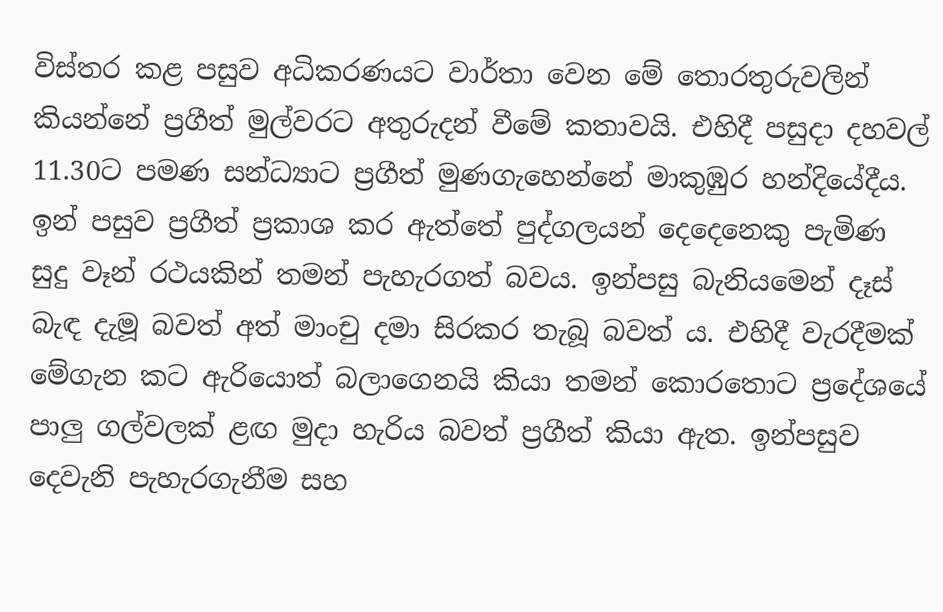විස්තර කළ පසුව අධිකරණයට වාර්තා වෙන මේ තොරතුරුවලින් කියන්නේ ප්‍රගීත් මුල්වරට අතුරුදන් වීමේ කතාවයි. එහිදී පසුදා දහවල් 11.30ට පමණ සන්ධ්‍යාට ප්‍රගීත් මුණගැහෙන්නේ මාකුඹුර හන්දියේදීය. ඉන් පසුව ප්‍රගීත් ප්‍රකාශ කර ඇත්තේ පුද්ගලයන් දෙදෙනෙකු පැමිණ සුදු වෑන් රථයකින් තමන් පැහැරගත් බවය. ඉන්පසු බැනියමෙන් දෑස් බැඳ දැමූ බවත් අත් මාංචු දමා සිරකර තැබූ බවත් ය. එහිදී වැරදීමක් මේගැන කට ඇරියොත් බලාගෙනයි කියා තමන් කොරතොට ප්‍රදේශයේ පාලු ගල්වලක් ළඟ මුදා හැරිය බවත් ප්‍රගීත් කියා ඇත. ඉන්පසුව දෙවැනි පැහැරගැනීම සහ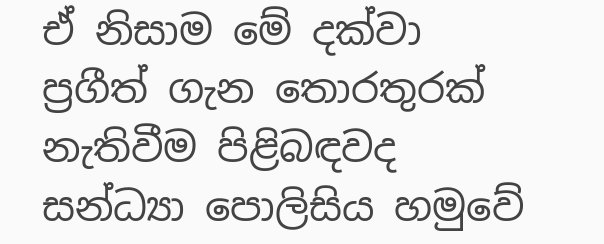ඒ නිසාම මේ දක්වා ප්‍රගීත් ගැන තොරතුරක් නැතිවීම පිළිබඳවද සන්ධ්‍යා පොලිසිය හමුවේ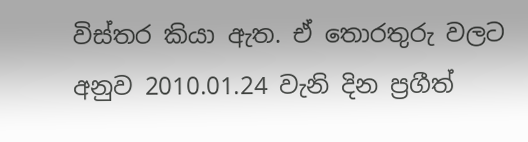විස්තර කියා ඇත. ඒ තොරතුරු වලට අනුව 2010.01.24 වැනි දින ප්‍රගීත්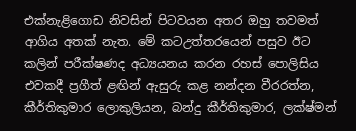එක්නැළිගොඩ නිවසින් පිටවයන අතර ඔහු තවමත් ආගිය අතක් නැත. මේ කටඋත්තරයෙන් පසුව ඊට කලින් පරීක්ෂණද අධ්‍යයනය කරන රහස් පොලිසිය එවකදී ප්‍රගීත් ළඟින් ඇසුරු කළ නන්දන වීරරත්න, කීර්තිකුමාර ලොකුලියන, බන්දු කීර්තිකුමාර, ලක්ෂ්මන්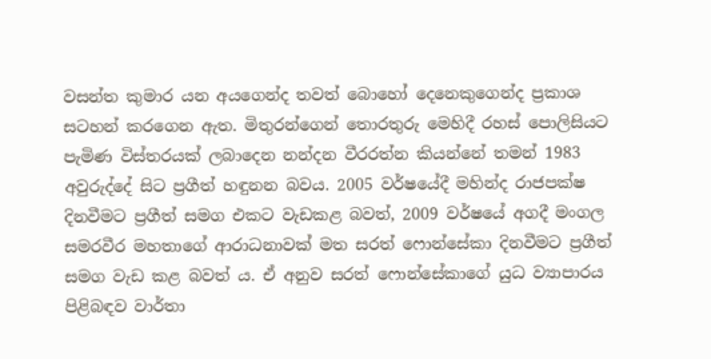වසන්ත කුමාර යන අයගෙන්ද තවත් බොහෝ දෙනෙකුගෙන්ද ප්‍රකාශ සටහන් කරගෙන ඇත. මිතුරන්ගෙන් තොරතුරු මෙහිදී රහස් පොලිසියට පැමිණ විස්තරයක් ලබාදෙන නන්දන වීරරත්න කියන්නේ තමන් 1983 අවුරුද්දේ සිට ප්‍රගීත් හඳුනන බවය. 2005 වර්ෂයේදී මහින්ද රාජපක්ෂ දිනවීමට ප්‍රගීත් සමග එකට වැඩකළ බවත්, 2009 වර්ෂයේ අගදී මංගල සමරවීර මහතාගේ ආරාධනාවක් මත සරත් ෆොන්සේකා දිනවීමට ප්‍රගීත් සමග වැඩ කළ බවත් ය. ඒ අනුව සරත් ෆොන්සේකාගේ යුධ ව්‍යාපාරය පිළිබඳව වාර්තා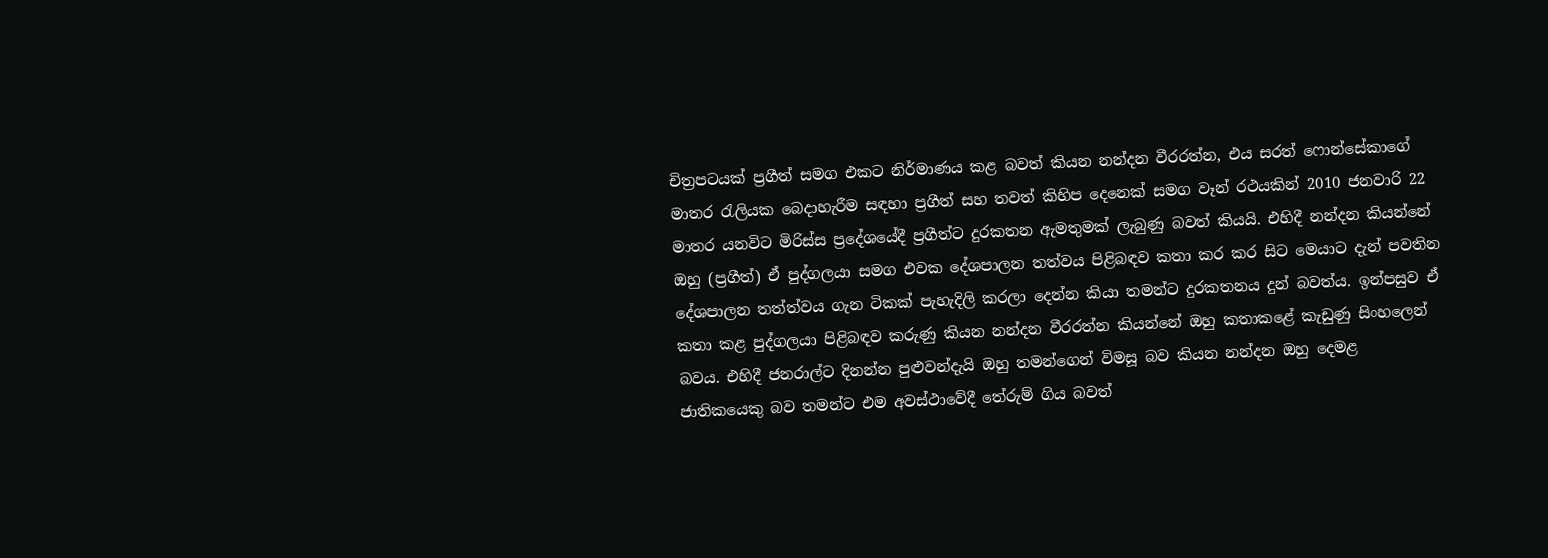චිත්‍රපටයක් ප්‍රගීත් සමග එකට නිර්මාණය කළ බවත් කියන නන්දන වීරරත්න, එය සරත් ෆොන්සේකාගේ මාතර රැලියක බෙදාහැරීම සඳහා ප්‍රගීත් සහ තවත් කිහිප දෙනෙක් සමග වෑන් රථයකින් 2010 ජනවාරි 22 මාතර යනවිට මිරිස්ස ප්‍රදේශයේදී ප්‍රගීත්ට දුරකතන ඇමතුමක් ලැබුණු බවත් කියයි. එහිදී නන්දන කියන්නේ ඔහු (ප්‍රගීත්) ඒ පුද්ගලයා සමග එවක දේශපාලන තත්වය පිළිබඳව කතා කර කර සිට මෙයාට දැන් පවතින දේශපාලන තත්ත්වය ගැන ටිකක් පැහැදිලි කරලා දෙන්න කියා තමන්ට දුරකතනය දුන් බවත්ය. ඉන්පසුව ඒ කතා කළ පුද්ගලයා පිළිබඳව කරුණු කියන නන්දන වීරරත්න කියන්නේ ඔහු කතාකළේ කැඩුණු සිංහලෙන් බවය. එහිදී ජනරාල්ට දිනන්න පුළුවන්දැයි ඔහු තමන්ගෙන් විමසූ බව කියන නන්දන ඔහු දෙමළ ජාතිකයෙකු බව තමන්ට එම අවස්ථාවේදී තේරුම් ගිය බවත්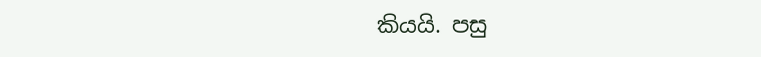කියයි. පසු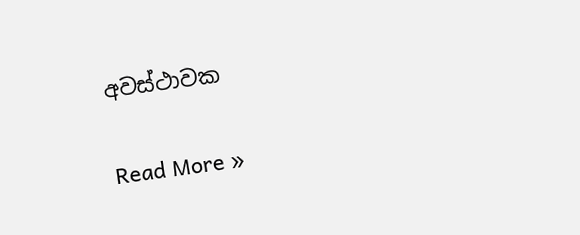අවස්ථාවක

Read More »